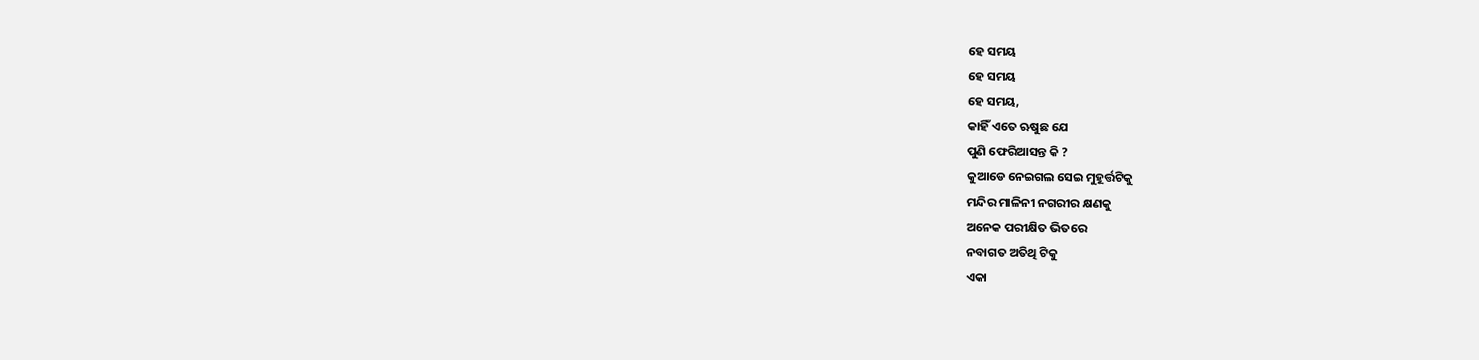ହେ ସମୟ
ହେ ସମୟ
ହେ ସମୟ,
କାହିଁ ଏତେ ଋଷୁଛ ଯେ
ପୁଣି ଫେରିଆସନ୍ତ କି ?
କୁଆଡେ ନେଇଗଲ ସେଇ ମୁହୂର୍ତ୍ତଟିକୁ
ମନ୍ଦିର ମାଳିନୀ ନଗରୀର କ୍ଷଣକୁ
ଅନେକ ପରୀକ୍ଷିତ ଭିତରେ
ନବାଗତ ଅତିଥି ଟିକୁ
ଏକା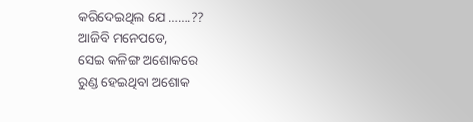କରିଦେଇଥିଲ ଯେ …….??
ଆଜିବି ମନେପଡେ,
ସେଇ କଳିଙ୍ଗ ଅଶୋକରେ
ରୁଣ୍ଡ ହେଇଥିବା ଅଶୋକ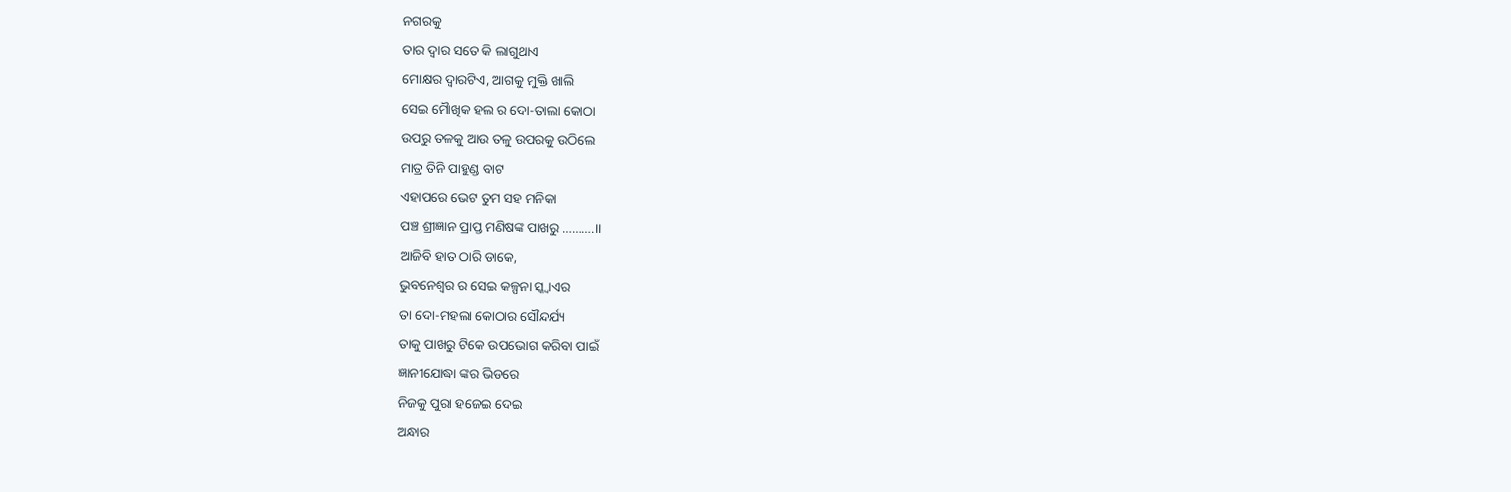ନଗରକୁ
ତାର ଦ୍ୱାର ସତେ କି ଲାଗୁଥାଏ
ମୋକ୍ଷର ଦ୍ୱାରଟିଏ, ଆଗକୁ ମୁକ୍ତି ଖାଲି
ସେଇ ମୋୖଖିକ ହଲ ର ଦୋ-ତାଲା କୋଠା
ଉପରୁ ତଳକୁ ଆଉ ତଳୁ ଉପରକୁ ଉଠିଲେ
ମାତ୍ର ତିନି ପାହୁଣ୍ଡ ବାଟ
ଏହାପରେ ଭେଟ ତୁମ ସହ ମନିକା
ପଞ୍ଚ ଶ୍ରୀଜ୍ଞାନ ପ୍ରାପ୍ତ ମଣିଷଙ୍କ ପାଖରୁ ……….।।
ଆଜିବି ହାତ ଠାରି ଡାକେ,
ଭୁବନେଶ୍ୱର ର ସେଇ କଳ୍ପନା ସ୍କ୍ୱାଏର
ତା ଦୋ-ମହଲା କୋଠାର ସୌନ୍ଦର୍ଯ୍ୟ
ତାକୁ ପାଖରୁ ଟିକେ ଉପଭୋଗ କରିବା ପାଇଁ
ଜ୍ଞାନୀଯୋଦ୍ଧା ଙ୍କର ଭିଡରେ
ନିଜକୁ ପୁରା ହଜେଇ ଦେଇ
ଅନ୍ଧାର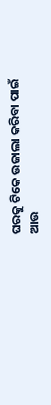ଘରକୁ ଟିକେ ଉଜାଲା କରିବା ପାଇଁ
ଆଉ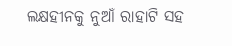ଲକ୍ଷହୀନକୁ ନୁଆଁ ରାହାଟି ସହ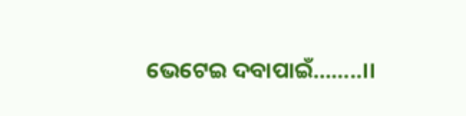ଭେଟେଇ ଦବାପାଇଁ……..।।